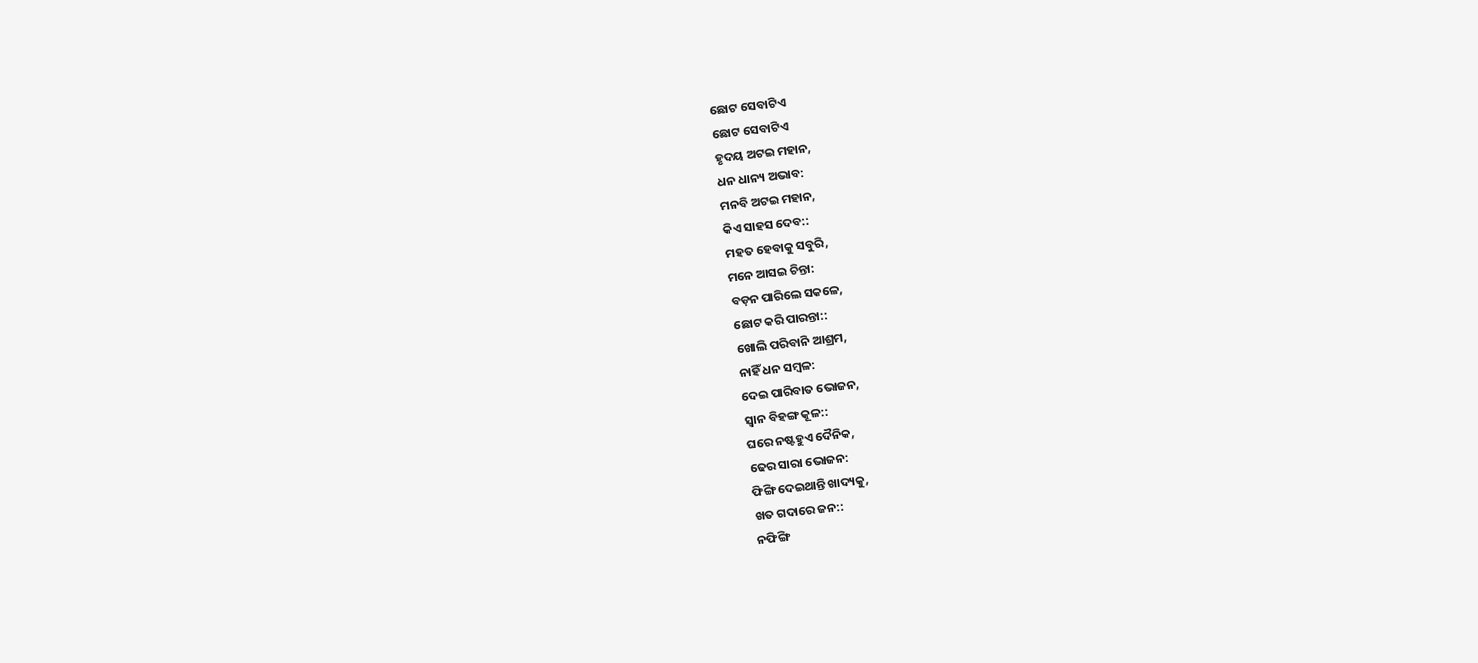ଛୋଟ ସେବାଟିଏ
ଛୋଟ ସେବାଟିଏ
ହୃଦୟ ଅଟଇ ମହାନ,
ଧନ ଧାନ୍ୟ ଅଭାବ:
ମନବି ଅଟଇ ମହାନ,
କିଏ ସାହସ ଦେବ::
ମହତ ହେବାକୁ ସବୁରି,
ମନେ ଆସଇ ଚିନ୍ତା:
ବଡ଼ନ ପାରିଲେ ସକଳେ,
ଛୋଟ କରି ପାରନ୍ତା::
ଖୋଲି ପରିବାନି ଆଶ୍ରମ,
ନାହିଁ ଧନ ସମ୍ବଳ:
ଦେଇ ପାରିବାତ ଭୋଜନ,
ସ୍ୱାନ ବିହଙ୍ଗ କୂଳ::
ଘରେ ନଷ୍ଟହୁଏ ଦୈନିକ,
ଢେର ସାରା ଭୋଜନ:
ଫିଙ୍ଗି ଦେଇଥାନ୍ତି ଖାଦ୍ୟକୁ,
ଖତ ଗଦାରେ ଜନ::
ନଫିଙ୍ଗି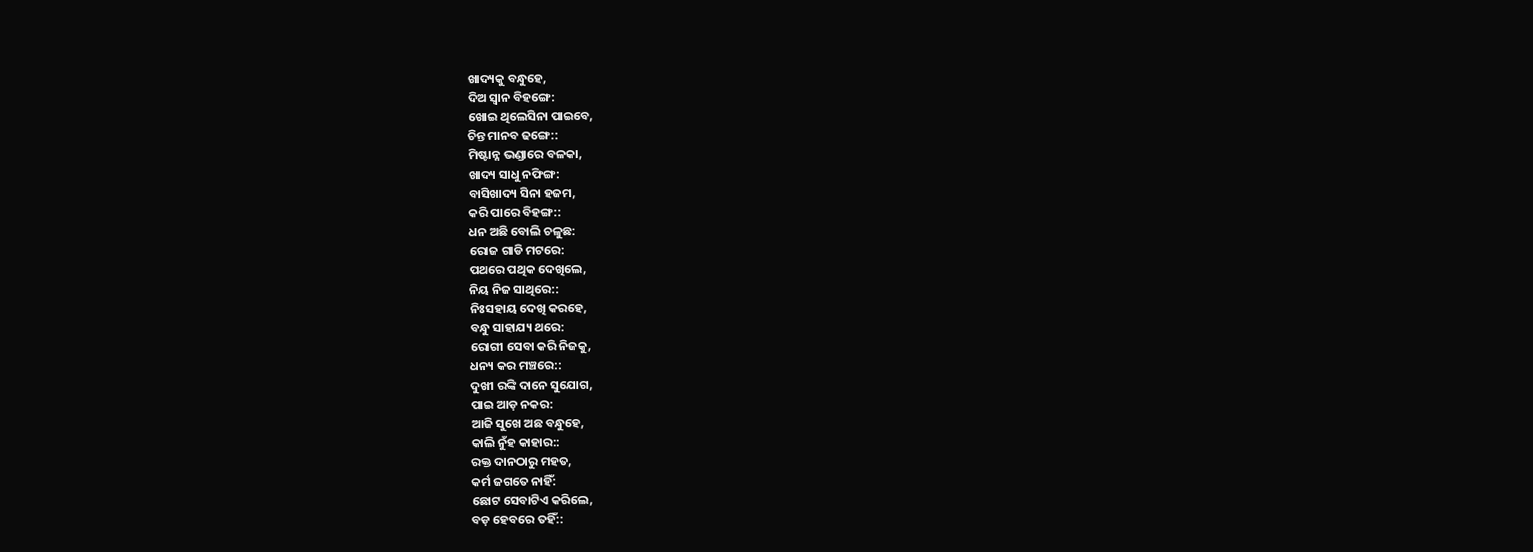ଖାଦ୍ୟକୁ ବନ୍ଧୁହେ,
ଦିଅ ସ୍ୱାନ ବିହଙ୍ଗେ:
ଖୋଇ ଥିଲେସିନା ପାଇବେ,
ଚିନ୍ତ ମାନବ ଢଙ୍ଗେ::
ମିଷ୍ଟାନ୍ନ ଭଣ୍ଡାରେ ବଳକା,
ଖାଦ୍ୟ ସାଧୁ ନଫିଙ୍ଗ:
ବାସିଖାଦ୍ୟ ସିନା ହଜମ,
କରି ପାରେ ବିହଙ୍ଗ::
ଧନ ଅଛି ବୋଲି ଚଳୁଛ:
ରୋଜ ଗାଡି ମଟରେ:
ପଥରେ ପଥିକ ଦେଖିଲେ,
ନିୟ ନିଜ ସାଥିରେ::
ନିଃସହାୟ ଦେଖି କରହେ,
ବନ୍ଧୁ ସାହାଯ୍ୟ ଥରେ:
ରୋଗୀ ସେବା କରି ନିଜକୁ,
ଧନ୍ୟ କର ମଞ୍ଚରେ::
ଦୁଖୀ ରଙ୍କି ଦାନେ ସୁଯୋଗ,
ପାଇ ଆଡ଼ ନକର:
ଆଜି ସୁଖେ ଅଛ ବନ୍ଧୁହେ,
କାଲି ନୁଁହ କାହାର::
ରକ୍ତ ଦାନଠାରୁ ମହତ,
କର୍ମ ଜଗତେ ନାହିଁ:
ଛୋଟ ସେବାଟିଏ କରିଲେ,
ବଡ଼ ହେବରେ ତହିଁ::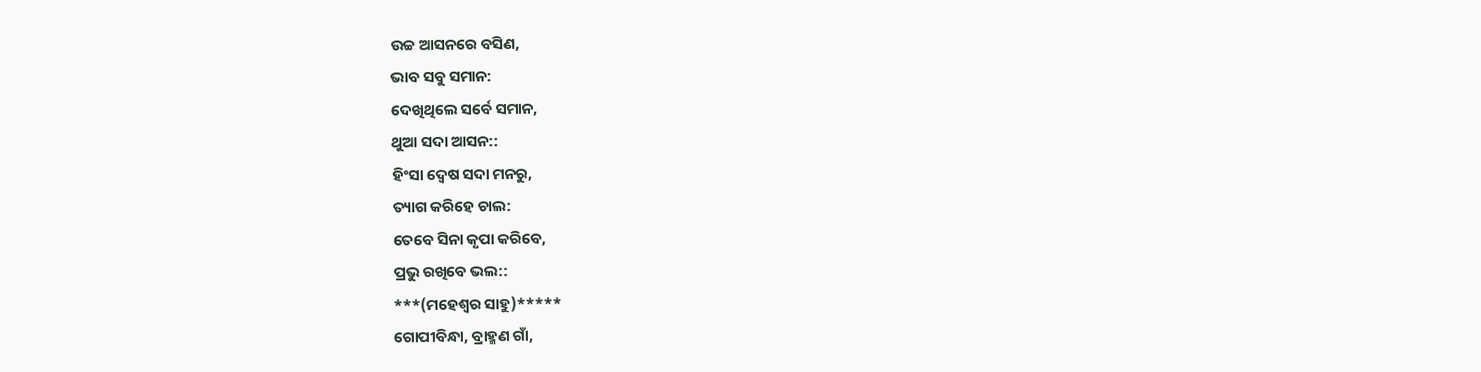ଉଚ୍ଚ ଆସନରେ ବସିଣ,
ଭାବ ସବୁ ସମାନ:
ଦେଖିଥିଲେ ସର୍ବେ ସମାନ,
ଥୁଆ ସଦା ଆସନ::
ହିଂସା ଦ୍ୱେଷ ସଦା ମନରୁ,
ତ୍ୟାଗ କରିହେ ଚାଲ:
ତେବେ ସିନା କୃପା କରିବେ,
ପ୍ରଭୁ ରଖିବେ ଭଲ::
***(ମହେଶ୍ୱର ସାହୁ)*****
ଗୋପୀବିନ୍ଧା, ବ୍ରାହ୍ମଣ ଗାଁ,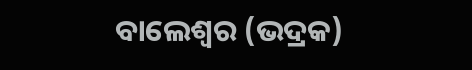ବାଲେଶ୍ୱର (ଭଦ୍ରକ)